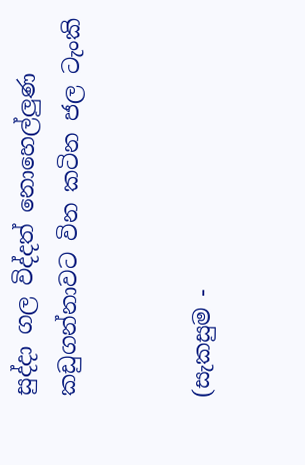සුද්දා ගල විද්දත් නොහෙල්ලුණ කඩුගන්නාවට වින කටින ජල ටැංකි


(සැකසුම -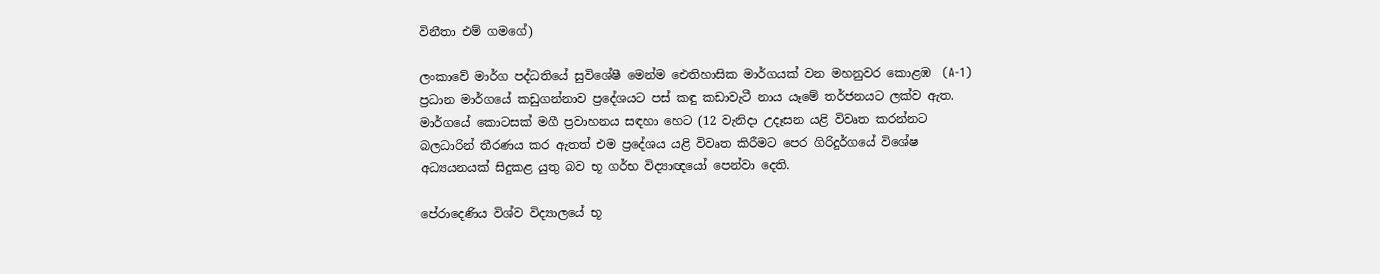විනීතා එම් ගමගේ)

ලංකාවේ මාර්ග පද්ධතියේ සුවිශේෂී මෙන්ම ඓතිහාසික මාර්ගයක් වන මහනුවර කොළඹ  (A-1) ප්‍රධාන මාර්ගයේ කඩුගන්නාව ප්‍රදේශයට පස් කඳු කඩාවැටී නාය යෑමේ තර්ජනයට ලක්ව ඇත. මාර්ගයේ කොටසක් මගී ප්‍රවාහනය සඳහා හෙට (12 වැනිදා උදෑසන යළි විවෘත කරන්නට බලධාරින් තීරණය කර ඇතත් එම ප්‍රදේශය යළි විවෘත කිරීමට පෙර ගිරිදුර්ගයේ විශේෂ අධ්‍යයනයක් සිදුකළ යුතු බව භූ ගර්භ විද්‍යාඥයෝ පෙන්වා දෙති.

පේරාදෙණිය විශ්ව විද්‍යාලයේ භූ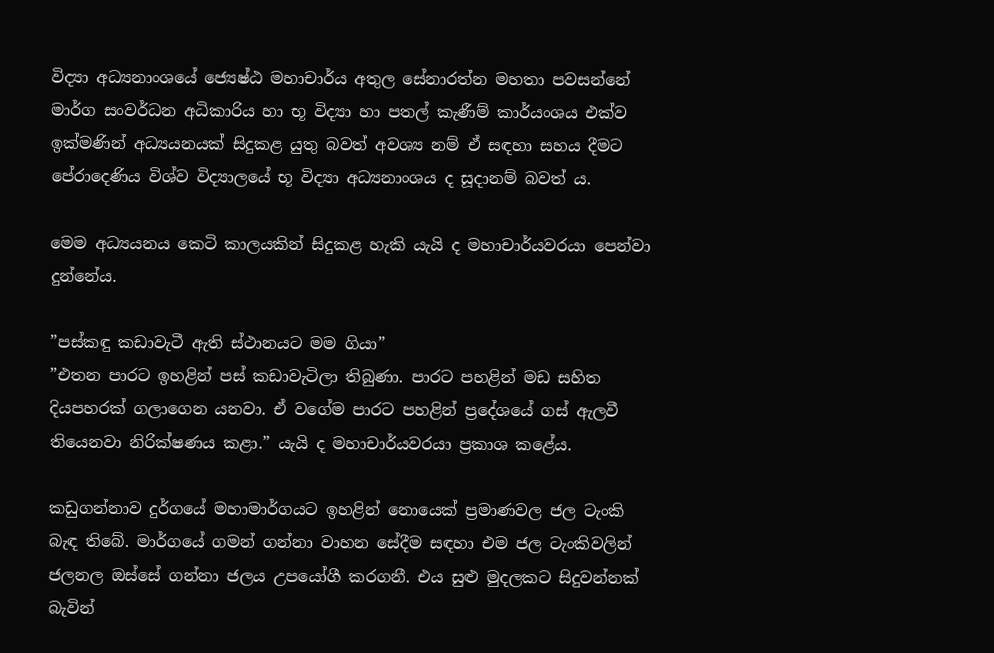විද්‍යා අධ්‍යනාංශයේ ජ්‍යෙෂ්ඨ මහාචාර්ය අතුල සේනාරත්න මහතා පවසන්නේ මාර්ග සංවර්ධන අධිකාරිය හා භූ විද්‍යා හා පතල් කැණීම් කාර්යංශය එක්ව ඉක්මණින් අධ්‍යයනයක් සිදුකළ යුතු බවත් අවශ්‍ය නම් ඒ සඳහා සහය දීමට පේරාදෙණිය විශ්ව විද්‍යාලයේ භූ විද්‍යා අධ්‍යනාංශය ද සූදානම් බවත් ය.

මෙම අධ්‍යයනය කෙටි කාලයකින් සිදුකළ හැකි යැයි ද මහාචාර්යවරයා පෙන්වා දුන්නේය.

”පස්කඳු කඩාවැටී ඇති ස්ථානයට මම ගියා”
”එතන පාරට ඉහළින් පස් කඩාවැටිලා තිබුණා. පාරට පහළින් මඩ සහිත දියපහරක් ගලාගෙන යනවා. ඒ වගේම පාරට පහළින් ප්‍රදේශයේ ගස් ඇලවී තියෙනවා නිරික්ෂණය කළා.” යැයි ද මහාචාර්යවරයා ප්‍රකාශ කළේය.

කඩුගන්නාව දුර්ගයේ මහාමාර්ගයට ඉහළින් නොයෙක් ප්‍රමාණවල ජල ටැංකි බැඳ තිබේ. මාර්ගයේ ගමන් ගන්නා වාහන සේදීම සඳහා එම ජල ටැංකිවලින් ජලනල ඔස්සේ ගන්නා ජලය උපයෝගී කරගනී. එය සුළු මුදලකට සිදුවන්නක් බැවින්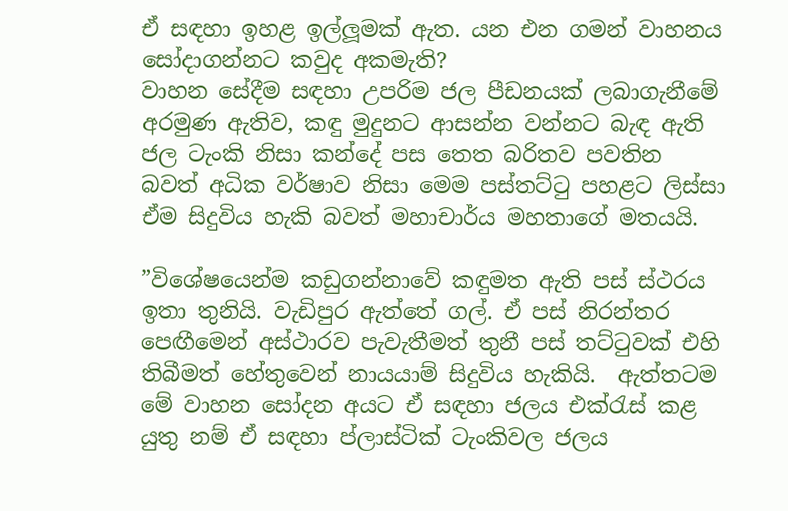ඒ සඳහා ඉහළ ඉල්ලූමක් ඇත. යන එන ගමන් වාහනය සෝදාගන්නට කවුද අකමැති?
වාහන සේදීම සඳහා උපරිම ජල පීඩනයක් ලබාගැනීමේ අරමුණ ඇතිව, කඳු මුදුනට ආසන්න වන්නට බැඳ ඇති ජල ටැංකි නිසා කන්දේ පස තෙත බරිතව පවතින බවත් අධික වර්ෂාව නිසා මෙම පස්තට්ටු පහළට ලිස්සා ඒම සිදුවිය හැකි බවත් මහාචාර්ය මහතාගේ මතයයි.

”විශේෂයෙන්ම කඩුගන්නාවේ කඳුමත ඇති පස් ස්ථරය ඉතා තුනියි. වැඩිපුර ඇත්තේ ගල්. ඒ පස් නිරන්තර පෙඟීමෙන් අස්ථාරව පැවැතීමත් තුනී පස් තට්ටුවක් එහි තිබීමත් හේතුවෙන් නායයාම් සිදුවිය හැකියි.  ඇත්තටම මේ වාහන සෝදන අයට ඒ සඳහා ජලය එක්රැස් කළ යුතු නම් ඒ සඳහා ප්ලාස්ටික් ටැංකිවල ජලය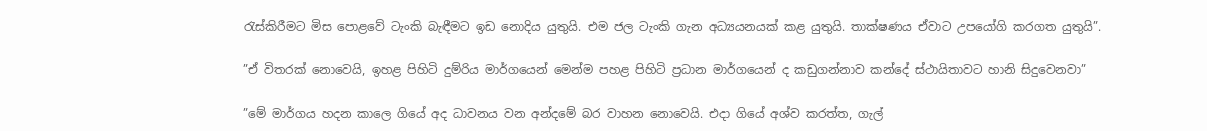රැස්කිරීමට මිස පොළවේ ටැංකි බැඳීමට ඉඩ නොදිය යුතුයි. එම ජල ටැංකි ගැන අධ්‍යයනයක් කළ යුතුයි. තාක්ෂණය ඒවාට උපයෝගි කරගත යුතුයි”.

”ඒ විතරක් නොවෙයි, ඉහළ පිහිටි දුම්රිය මාර්ගයෙන් මෙන්ම පහළ පිහිටි ප්‍රධාන මාර්ගයෙන් ද කඩුගන්නාව කන්දේ ස්ථායිතාවට හානි සිදුවෙනවා”

”මේ මාර්ගය හදන කාලෙ ගියේ අද ධාවනය වන අන්දමේ බර වාහන නොවෙයි. එදා ගියේ අශ්ව කරත්ත, ගැල්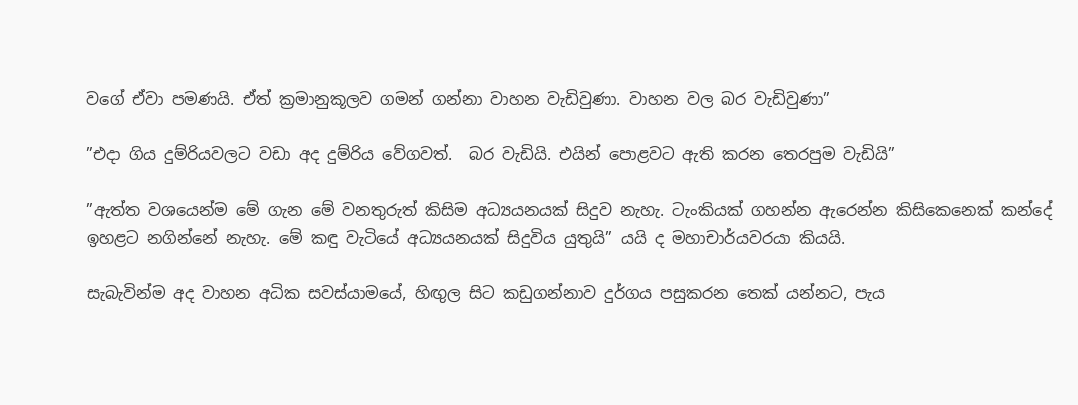වගේ ඒවා පමණයි. ඒත් ක්‍රමානුකූලව ගමන් ගන්නා වාහන වැඩිවුණා. වාහන වල බර වැඩිවුණා”

”එදා ගිය දුම්රියවලට වඩා අද දුම්රිය වේගවත්.  බර වැඩියි. එයින් පොළවට ඇති කරන තෙරපුම වැඩියි”

”ඇත්ත වශයෙන්ම මේ ගැන මේ වනතුරුත් කිසිම අධ්‍යයනයක් සිදුව නැහැ. ටැංකියක් ගහන්න ඇරෙන්න කිසිකෙනෙක් කන්දේ ඉහළට නගින්නේ නැහැ. මේ කඳු වැටියේ අධ්‍යයනයක් සිදුවිය යුතුයි” යයි ද මහාචාර්යවරයා කියයි.

සැබැවින්ම අද වාහන අධික සවස්යාමයේ, හිඟුල සිට කඩුගන්නාව දුර්ගය පසුකරන තෙක් යන්නට, පැය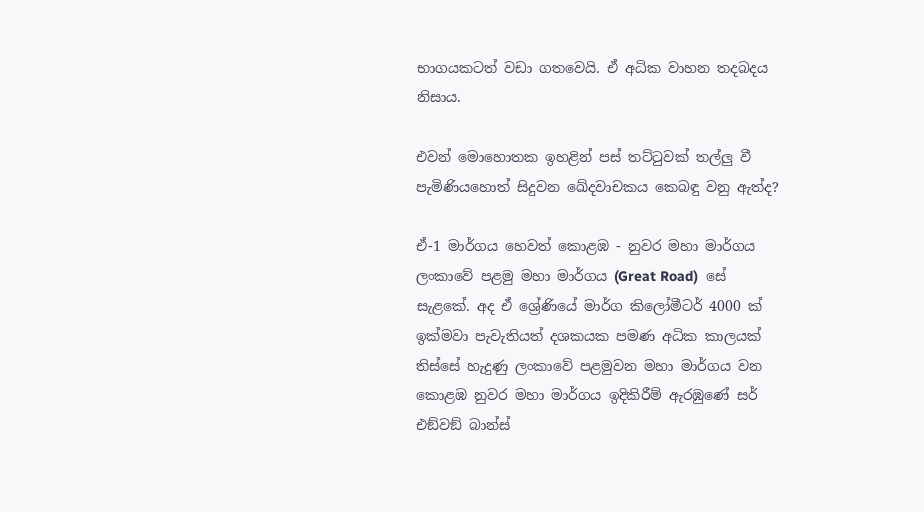භාගයකටත් වඩා ගතවෙයි. ඒ අධික වාහන තදබදය නිසාය.

එවන් මොහොතක ඉහළින් පස් තට්ටුවක් තල්ලු වී පැමිණියහොත් සිදුවන ඛේදවාචකය කෙබඳු වනු ඇත්ද?

ඒ-1 මාර්ගය හෙවත් කොළඹ - නුවර මහා මාර්ගය ලංකාවේ පළමු මහා මාර්ගය (Great Road)  සේ සැළකේ. අද ඒ ශ්‍රේණියේ මාර්ග කිලෝමීටර් 4000 ක් ඉක්මවා පැවැතියත් දශකයක පමණ අධික කාලයක් තිස්සේ හැදුණු ලංකාවේ පළමුවන මහා මාර්ගය වන කොළඹ නුවර මහා මාර්ගය ඉදිකිරීම් ඇරඹුණේ සර් එඞ්වඞ් බාන්ස්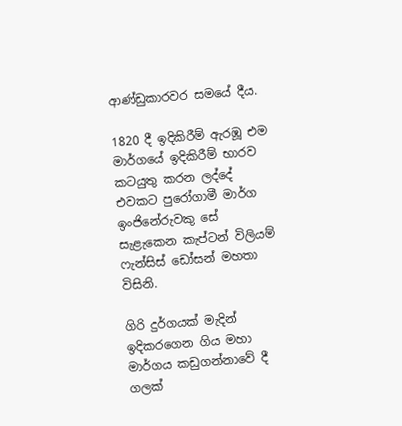ආණ්ඩුකාරවර සමයේ දීය.

1820 දී ඉදිකිරීම් ඇරඹූ එම මාර්ගයේ ඉදිකිරීම් භාරව කටයුතු කරන ලද්දේ එවකට පුරෝගාමී මාර්ග ඉංජිනේරුවකු සේ සැළැකෙන කැප්ටන් විලියම් ෆැන්සිස් ඩෝසන් මහතා විසිනි.

ගිරි දුර්ගයක් මැදින් ඉදිකරගෙන ගිය මහා මාර්ගය කඩුගන්නාවේ දී ගලක්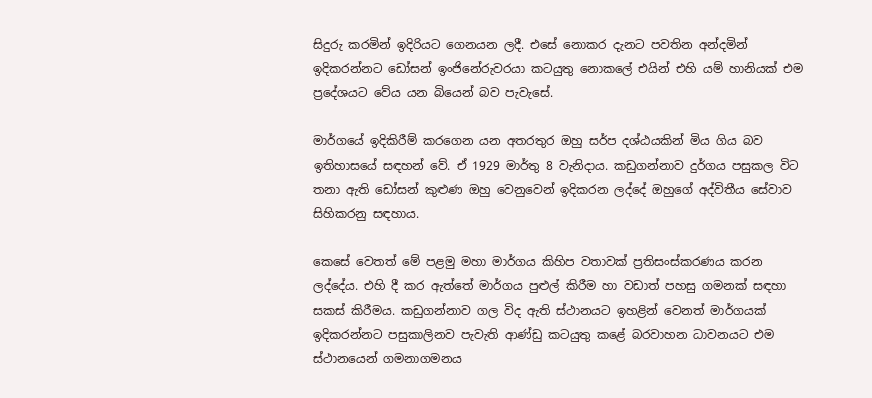සිදුරු කරමින් ඉදිරියට ගෙනයන ලදී. එසේ නොකර දැනට පවතින අන්දමින් ඉදිකරන්නට ඩෝසන් ඉංජිනේරුවරයා කටයුතු නොකලේ එයින් එහි යම් හානියක් එම ප්‍රදේශයට වේය යන බියෙන් බව පැවැසේ.

මාර්ගයේ ඉදිකිරීම් කරගෙන යන අතරතුර ඔහු සර්ප දශ්ඨයකින් මිය ගිය බව ඉතිහාසයේ සඳහන් වේ. ඒ 1929 මාර්තු 8 වැනිදාය. කඩුගන්නාව දුර්ගය පසුකල විට තනා ඇති ඩෝසන් කුළුණ ඔහු වෙනුවෙන් ඉදිකරන ලද්දේ ඔහුගේ අද්විතීය සේවාව සිහිකරනු සඳහාය.

කෙසේ වෙතත් මේ පළමු මහා මාර්ගය කිහිප වතාවක් ප්‍රතිසංස්කරණය කරන ලද්දේය. එහි දී කර ඇත්තේ මාර්ගය පුළුල් කිරීම හා වඩාත් පහසු ගමනක් සඳහා සකස් කිරීමය. කඩුගන්නාව ගල විද ඇති ස්ථානයට ඉහළින් වෙනත් මාර්ගයක් ඉදිකරන්නට පසුකාලිනව පැවැති ආණ්ඩු කටයුතු කළේ බරවාහන ධාවනයට එම ස්ථානයෙන් ගමනාගමනය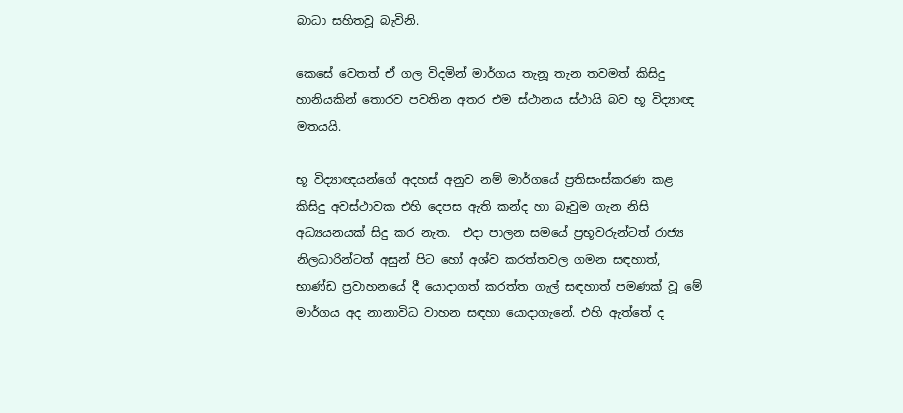බාධා සහිතවූ බැවිනි.

කෙසේ වෙතත් ඒ ගල විදමින් මාර්ගය තැනූ තැන තවමත් කිසිදු හානියකින් තොරව පවතින අතර එම ස්ථානය ස්ථායි බව භූ විද්‍යාඥ මතයයි.

භූ විද්‍යාඥයන්ගේ අදහස් අනුව නම් මාර්ගයේ ප්‍රතිසංස්කරණ කළ කිසිදු අවස්ථාවක එහි දෙපස ඇති කන්ද හා බෑවුම ගැන නිසි අධ්‍යයනයක් සිදු කර නැත.  එදා පාලන සමයේ ප්‍රභූවරුන්ටත් රාජ්‍ය නිලධාරින්ටත් අසුන් පිට හෝ අශ්ව කරත්තවල ගමන සඳහාත්, භාණ්ඩ ප්‍රවාහනයේ දී යොදාගත් කරත්ත ගැල් සඳහාත් පමණක් වූ මේ මාර්ගය අද නානාවිධ වාහන සඳහා යොදාගැනේ. එහි ඇත්තේ ද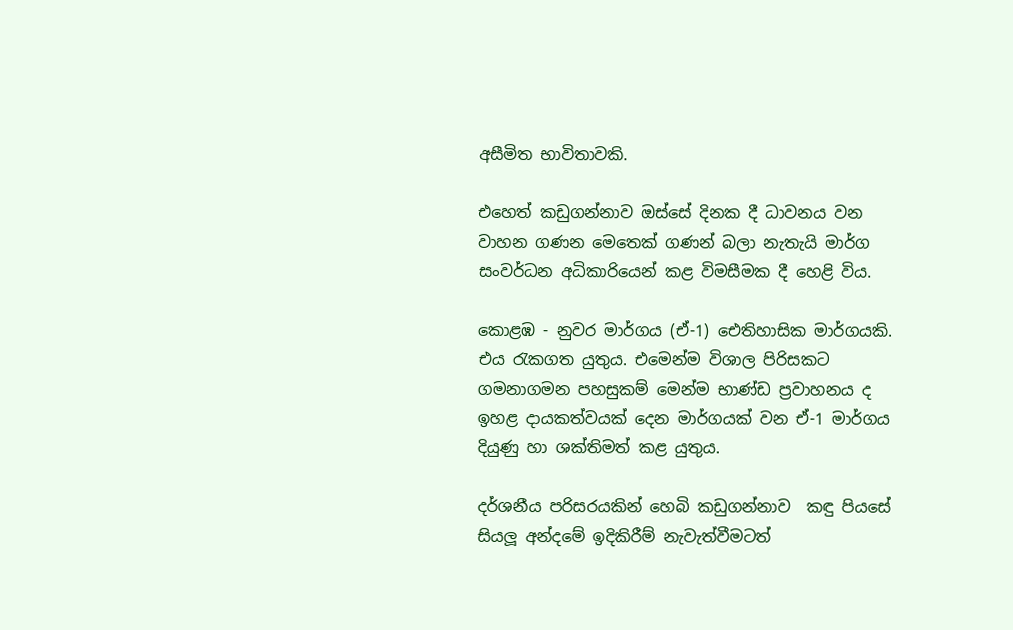අසීමිත භාවිතාවකි.

එහෙත් කඩුගන්නාව ඔස්සේ දිනක දී ධාවනය වන වාහන ගණන මෙතෙක් ගණන් බලා නැතැයි මාර්ග සංවර්ධන අධිකාරියෙන් කළ විමසීමක දී හෙළි විය.

කොළඹ - නුවර මාර්ගය (ඒ-1) ඓතිහාසික මාර්ගයකි. එය රැකගත යුතුය. එමෙන්ම විශාල පිරිසකට ගමනාගමන පහසුකම් මෙන්ම භාණ්ඩ ප්‍රවාහනය ද ඉහළ දායකත්වයක් දෙන මාර්ගයක් වන ඒ-1 මාර්ගය දියුණු හා ශක්තිමත් කළ යුතුය.

දර්ශනීය පරිසරයකින් හෙබි කඩුගන්නාව  කඳු පියසේ සියලූ අන්දමේ ඉදිකිරීම් නැවැත්වීමටත්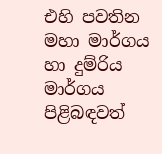එහි පවතින මහා මාර්ගය හා දුම්රිය මාර්ගය පිළිබඳවත්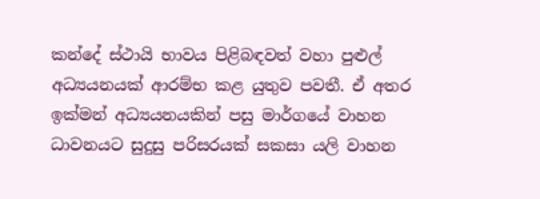කන්දේ ස්ථායි භාවය පිළිබඳවත් වහා පුළුල් අධ්‍යයනයක් ආරම්භ කළ යුතුව පවතී. ඒ අතර ඉක්මන් අධ්‍යයනයකින් පසු මාර්ගයේ වාහන ධාවනයට සුදුසු පරිසරයක් සකසා යලි වාහන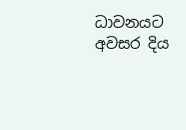ධාවනයට අවසර දිය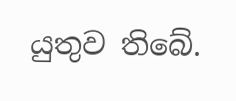යුතුව තිබේ.